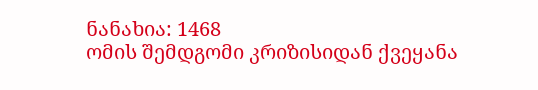ნანახია: 1468
ომის შემდგომი კრიზისიდან ქვეყანა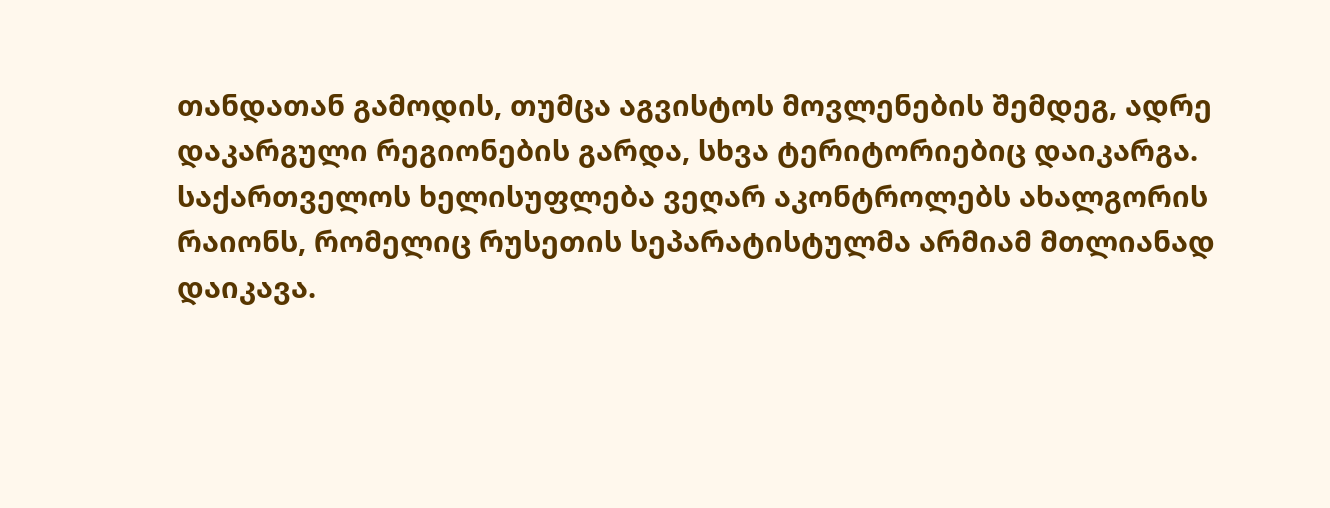თანდათან გამოდის, თუმცა აგვისტოს მოვლენების შემდეგ, ადრე დაკარგული რეგიონების გარდა, სხვა ტერიტორიებიც დაიკარგა. საქართველოს ხელისუფლება ვეღარ აკონტროლებს ახალგორის რაიონს, რომელიც რუსეთის სეპარატისტულმა არმიამ მთლიანად დაიკავა.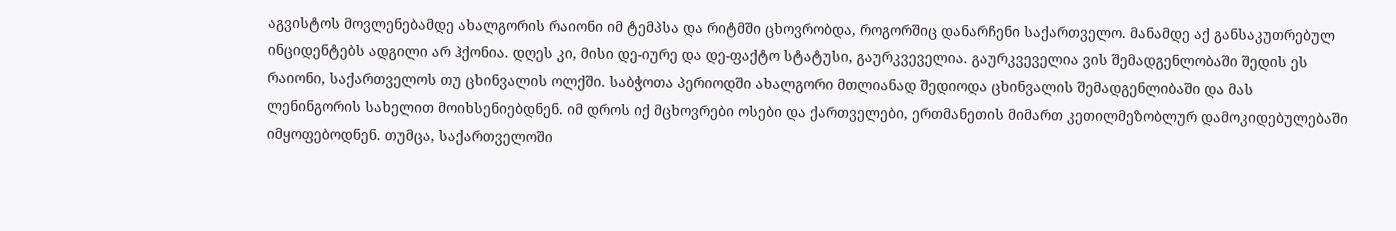აგვისტოს მოვლენებამდე ახალგორის რაიონი იმ ტემპსა და რიტმში ცხოვრობდა, როგორშიც დანარჩენი საქართველო. მანამდე აქ განსაკუთრებულ ინციდენტებს ადგილი არ ჰქონია. დღეს კი, მისი დე-იურე და დე-ფაქტო სტატუსი, გაურკვეველია. გაურკვეველია ვის შემადგენლობაში შედის ეს რაიონი, საქართველოს თუ ცხინვალის ოლქში. საბჭოთა პერიოდში ახალგორი მთლიანად შედიოდა ცხინვალის შემადგენლიბაში და მას ლენინგორის სახელით მოიხსენიებდნენ. იმ დროს იქ მცხოვრები ოსები და ქართველები, ერთმანეთის მიმართ კეთილმეზობლურ დამოკიდებულებაში იმყოფებოდნენ. თუმცა, საქართველოში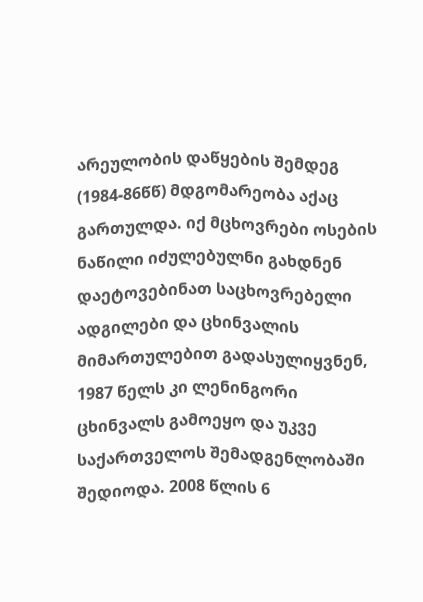არეულობის დაწყების შემდეგ (1984-86წწ) მდგომარეობა აქაც გართულდა. იქ მცხოვრები ოსების ნაწილი იძულებულნი გახდნენ დაეტოვებინათ საცხოვრებელი ადგილები და ცხინვალის მიმართულებით გადასულიყვნენ, 1987 წელს კი ლენინგორი ცხინვალს გამოეყო და უკვე საქართველოს შემადგენლობაში შედიოდა. 2008 წლის 6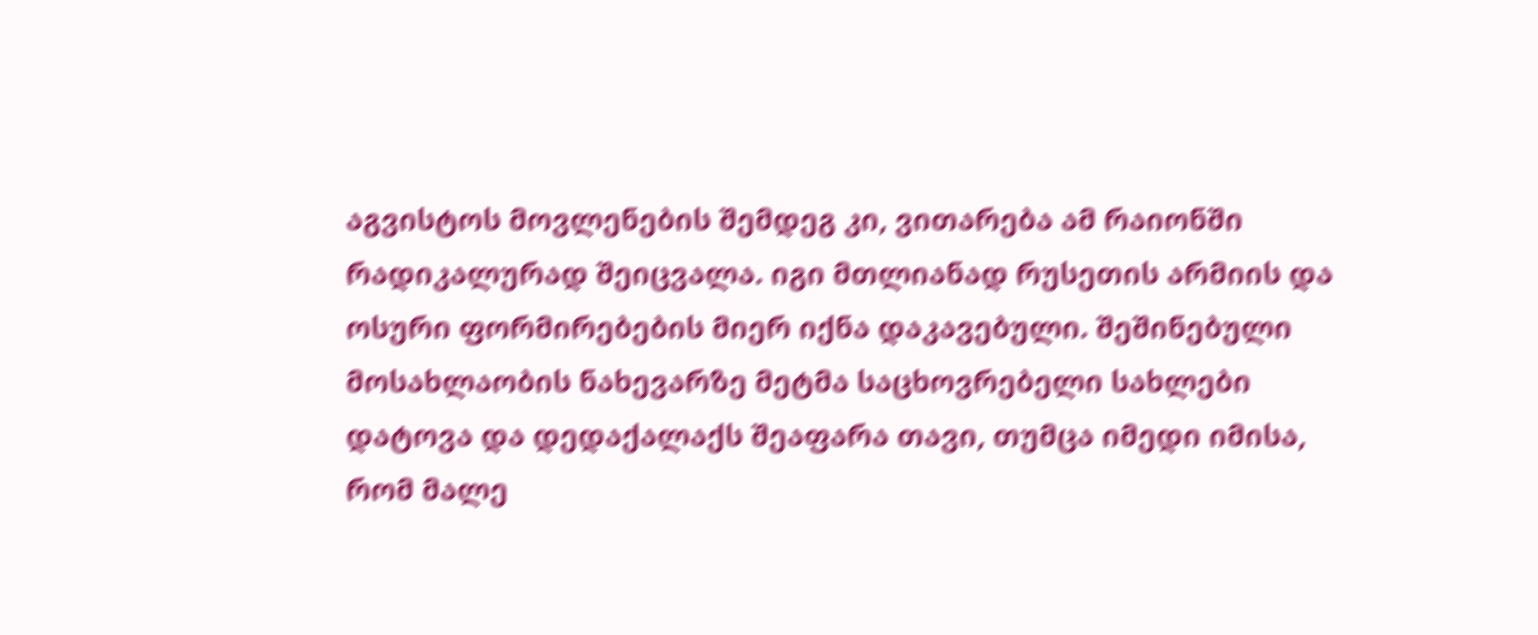აგვისტოს მოვლენების შემდეგ კი, ვითარება ამ რაიონში რადიკალურად შეიცვალა. იგი მთლიანად რუსეთის არმიის და ოსური ფორმირებების მიერ იქნა დაკავებული. შეშინებული მოსახლაობის ნახევარზე მეტმა საცხოვრებელი სახლები დატოვა და დედაქალაქს შეაფარა თავი, თუმცა იმედი იმისა, რომ მალე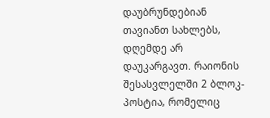დაუბრუნდებიან თავიანთ სახლებს, დღემდე არ დაუკარგავთ. რაიონის შესასვლელში 2 ბლოკ-პოსტია, რომელიც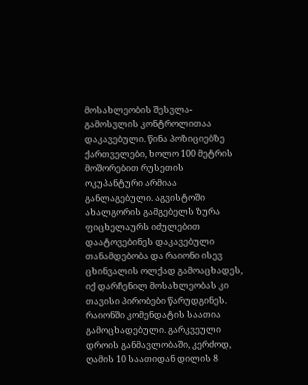მოსახლეობის შესვლა- გამოსვლის კონტროლითაა დაკავებული. წინა პოზიციებზე ქართველები, ხოლო 100 მეტრის მოშორებით რუსეთის ოკუპანტური არმიაა განლაგებული. აგვისტოში ახალგორის გამგებელს ზურა ფიცხელაურს იძულებით დაატოვებინეს დაკავებული თანამდებობა და რაიონი ისევ ცხინვალის ოლქად გამოაცხადეს, იქ დარჩენილ მოსახლეობას კი თავისი პირობები წარუდგინეს. რაიონში კომენდატის საათია გამოცხადებული. გარკვეული დროის განმავლობაში, კერძოდ, ღამის 10 საათიდან დილის 8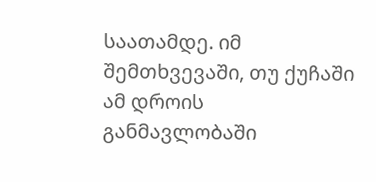საათამდე. იმ შემთხვევაში, თუ ქუჩაში ამ დროის განმავლობაში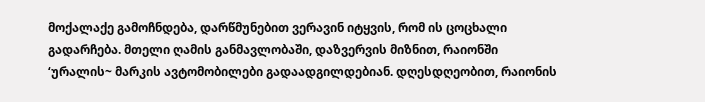მოქალაქე გამოჩნდება, დარწმუნებით ვერავინ იტყვის, რომ ის ცოცხალი გადარჩება. მთელი ღამის განმავლობაში, დაზვერვის მიზნით, რაიონში ‘ურალის~ მარკის ავტომობილები გადაადგილდებიან. დღესდღეობით, რაიონის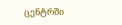ცენტრში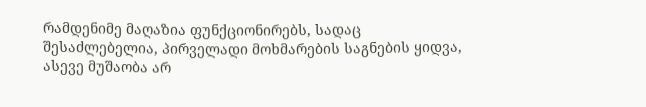რამდენიმე მაღაზია ფუნქციონირებს, სადაც შესაძლებელია, პირველადი მოხმარების საგნების ყიდვა, ასევე მუშაობა არ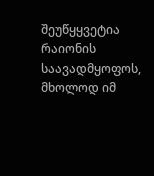შეუწყყვეტია რაიონის საავადმყოფოს, მხოლოდ იმ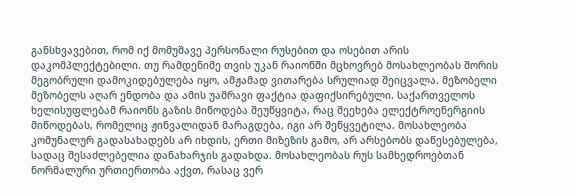განსხვავებით, რომ იქ მომუშავე პერსონალი რუსებით და ოსებით არის დაკომპლექტებილი. თუ რამდენიმე თვის უკან რაიონში მცხოვრებ მოსახლეობას შორის მეგობრული დამოკიდებულება იყო, ამჟამად ვითარება სრულიად შეიცვალა. მეზობელი მეზობელს აღარ ენდობა და ამის უამრავი ფაქტია დაფიქსირებული. საქართველოს ხელისუფლებამ რაიონს გაზის მიწოდება შეუწყვიტა, რაც შეეხება ელექტროენერგიის მიწოდებას, რომელიც ჟინვალიდან მარაგდება, იგი არ შეწყვეტილა. მოსახლეობა კომუნალურ გადასახადებს არ იხდის, ერთი მიზეზის გამო, არ არსებობს დაწესებულება, სადაც შესაძლებელია დანახარჯის გადახდა. მოსახლეობას რუს სამხედროებთან ნორმალური ურთიერთობა აქვთ, რასაც ვერ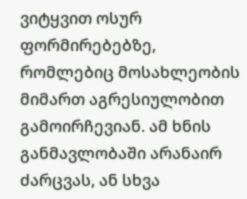ვიტყვით ოსურ ფორმირებებზე, რომლებიც მოსახლეობის მიმართ აგრესიულობით გამოირჩევიან. ამ ხნის განმავლობაში არანაირ ძარცვას, ან სხვა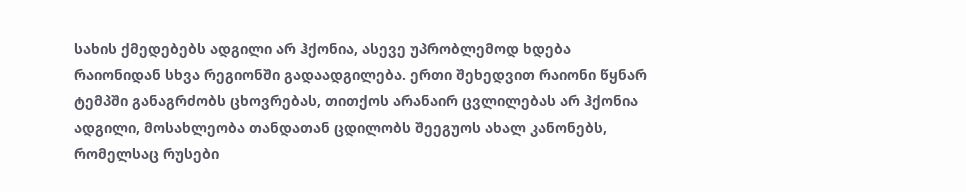სახის ქმედებებს ადგილი არ ჰქონია, ასევე უპრობლემოდ ხდება რაიონიდან სხვა რეგიონში გადაადგილება. ერთი შეხედვით რაიონი წყნარ ტემპში განაგრძობს ცხოვრებას, თითქოს არანაირ ცვლილებას არ ჰქონია ადგილი, მოსახლეობა თანდათან ცდილობს შეეგუოს ახალ კანონებს, რომელსაც რუსები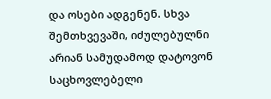და ოსები ადგენენ. სხვა შემთხვევაში, იძულებულნი არიან სამუდამოდ დატოვონ საცხოვლებელი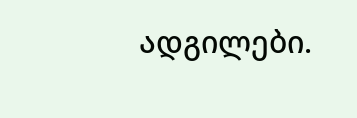ადგილები.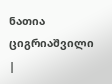ნათია ციგრიაშვილი
|